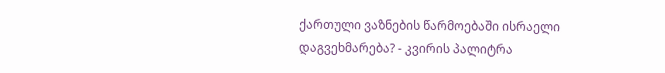ქართული ვაზნების წარმოებაში ისრაელი დაგვეხმარება? - კვირის პალიტრა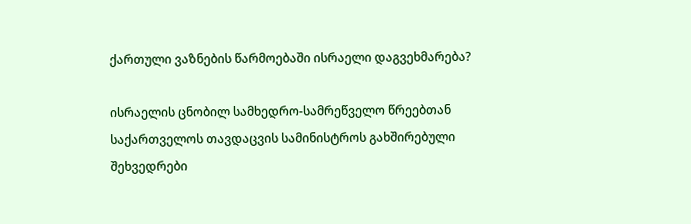ქართული ვაზნების წარმოებაში ისრაელი დაგვეხმარება?

ისრაელის ცნობილ სამხედრო-სამრეწველო წრეებთან საქართველოს თავდაცვის სამინისტროს გახშირებული შეხვედრები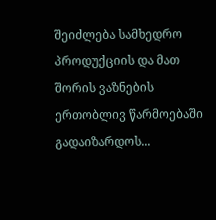შეიძლება სამხედრო პროდუქციის და მათ შორის ვაზნების ერთობლივ წარმოებაში გადაიზარდოს...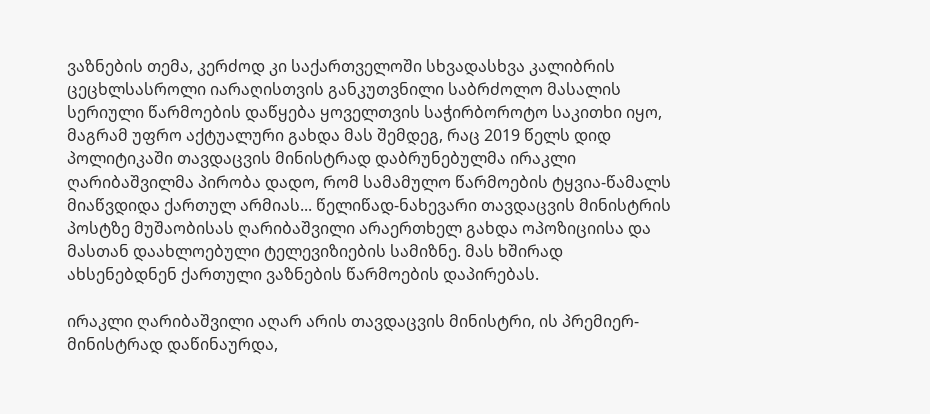ვაზნების თემა, კერძოდ კი საქართველოში სხვადასხვა კალიბრის ცეცხლსასროლი იარაღისთვის განკუთვნილი საბრძოლო მასალის სერიული წარმოების დაწყება ყოველთვის საჭირბოროტო საკითხი იყო, მაგრამ უფრო აქტუალური გახდა მას შემდეგ, რაც 2019 წელს დიდ პოლიტიკაში თავდაცვის მინისტრად დაბრუნებულმა ირაკლი ღარიბაშვილმა პირობა დადო, რომ სამამულო წარმოების ტყვია-წამალს მიაწვდიდა ქართულ არმიას... წელიწად-ნახევარი თავდაცვის მინისტრის პოსტზე მუშაობისას ღარიბაშვილი არაერთხელ გახდა ოპოზიციისა და მასთან დაახლოებული ტელევიზიების სამიზნე. მას ხშირად ახსენებდნენ ქართული ვაზნების წარმოების დაპირებას.

ირაკლი ღარიბაშვილი აღარ არის თავდაცვის მინისტრი, ის პრემიერ-მინისტრად დაწინაურდა,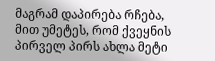მაგრამ დაპირება რჩება, მით უმეტეს, რომ ქვეყნის პირველ პირს ახლა მეტი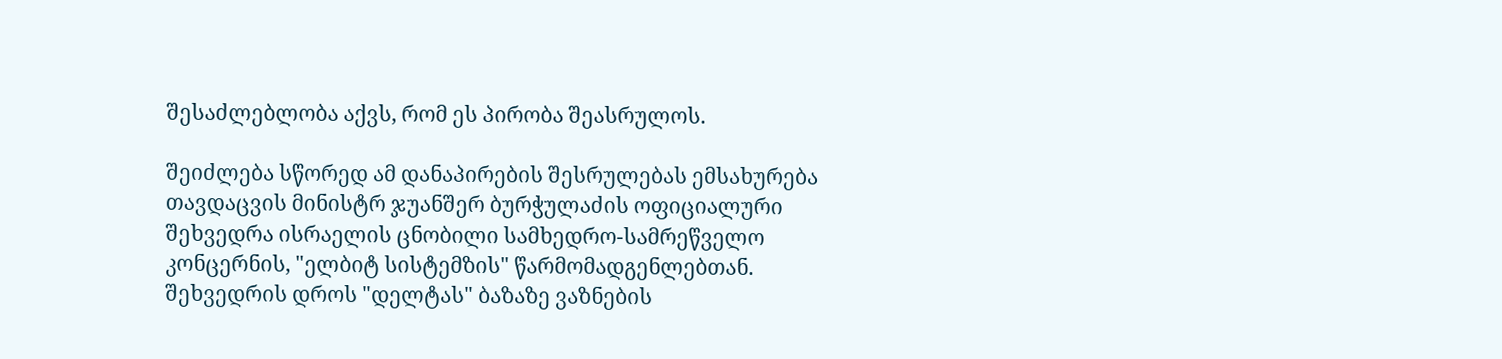შესაძლებლობა აქვს, რომ ეს პირობა შეასრულოს.

შეიძლება სწორედ ამ დანაპირების შესრულებას ემსახურება თავდაცვის მინისტრ ჯუანშერ ბურჭულაძის ოფიციალური შეხვედრა ისრაელის ცნობილი სამხედრო-სამრეწველო კონცერნის, "ელბიტ სისტემზის" წარმომადგენლებთან. შეხვედრის დროს "დელტას" ბაზაზე ვაზნების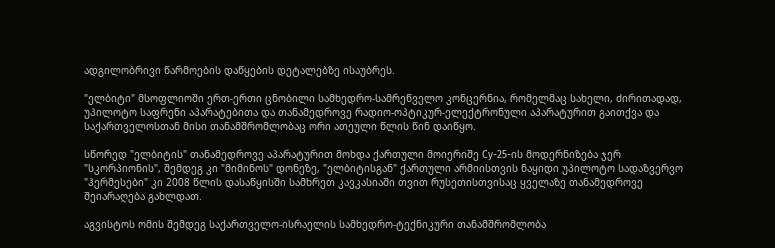ადგილობრივი წარმოების დაწყების დეტალებზე ისაუბრეს.

"ელბიტი" მსოფლიოში ერთ-ერთი ცნობილი სამხედრო-სამრეწველო კონცერნია, რომელმაც სახელი, ძირითადად, უპილოტო საფრენი აპარატებითა და თანამედროვე რადიო-ოპტიკურ-ელექტრონული აპარატურით გაითქვა და საქართველოსთან მისი თანამშრომლობაც ორი ათეული წლის წინ დაიწყო.

სწორედ "ელბიტის" თანამედროვე აპარატურით მოხდა ქართული მოიერიშე Су-25-ის მოდერნიზება ჯერ "სკორპიონის", შემდეგ კი "მიმინოს" დონეზე, "ელბიტისგან" ქართული არმიისთვის ნაყიდი უპილოტო სადაზვერვო "ჰერმესები" კი 2008 წლის დასაწყისში სამხრეთ კავკასიაში თვით რუსეთისთვისაც ყველაზე თანამედროვე შეიარაღება გახლდათ.

აგვისტოს ომის შემდეგ საქართველო-ისრაელის სამხედრო-ტექნიკური თანამშრომლობა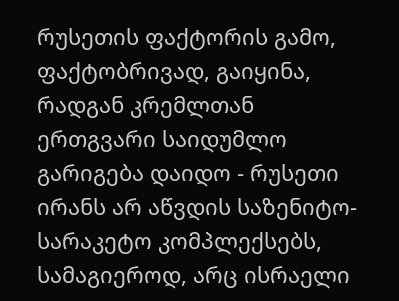რუსეთის ფაქტორის გამო, ფაქტობრივად, გაიყინა, რადგან კრემლთან ერთგვარი საიდუმლო გარიგება დაიდო - რუსეთი ირანს არ აწვდის საზენიტო-სარაკეტო კომპლექსებს, სამაგიეროდ, არც ისრაელი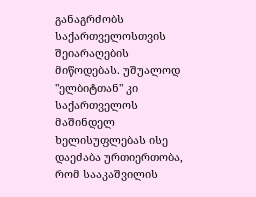განაგრძობს საქართველოსთვის შეიარაღების მიწოდებას. უშუალოდ "ელბიტთან" კი საქართველოს მაშინდელ ხელისუფლებას ისე დაეძაბა ურთიერთობა, რომ სააკაშვილის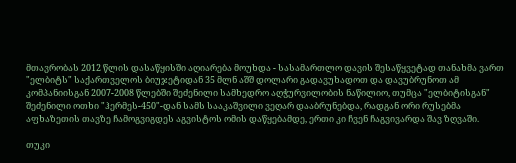მთავრობას 2012 წლის დასაწყისში აღიარება მოუხდა - სასამართლო დავის შესაწყვეტად თანახმა ვართ "ელბიტს" საქართველოს ბიუჯეტიდან 35 მლნ აშშ დოლარი გადავუხადოთ და დავუბრუნოთ ამ კომპანიისგან 2007-2008 წლებში შეძენილი სამხედრო აღჭურვილობის ნაწილიო, თუმცა "ელბიტისგან" შეძენილი ოთხი "ჰერმეს-450"-დან სამს სააკაშვილი ვეღარ დააბრუნებდა, რადგან ორი რუსებმა აფხაზეთის თავზე ჩამოგვიგდეს აგვისტოს ომის დაწყებამდე, ერთი კი ჩვენ ჩაგვივარდა შავ ზღვაში.

თუკი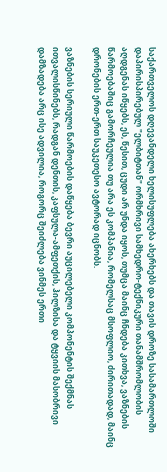საქართველოს დღევანდელი ხელისუფლება ახერხებს და თავის დროზე სასამართლოში დაპირისპირებულ "ელბიტთან" ორმხრივი სამხედრო-ტექნიკური თანამშრომლობის აღდგენას იწყებს, ეს, წესით, ცუდი არ უნდა იყოს, თუმცა მაინც ჩნდება კითხვა, ვაზნების წარმოებაშიც გამორჩეულია თუ არა ეს კომპანია, რომელსაც მსოფლიო, ძირითადად, მაინც დრონების ერთ-ერთ საუკეთესო ავტორად იცნობს.

ვაზნების სერიული წარმოების დაწყება ბევრი აუცილებელი კომპონენტის შექმნას ითვალისწინებს, რადგან დენთის, კაფსულა-ამფეთქის, ჰილზისა და ტყვიის მასობრივი დამზადება არც ისე ადვილია, როგორც შეიძლება ვინმეს ერთი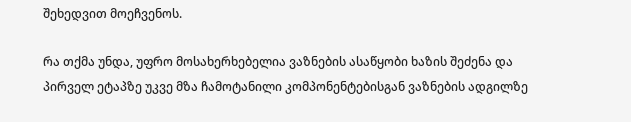შეხედვით მოეჩვენოს.

რა თქმა უნდა, უფრო მოსახერხებელია ვაზნების ასაწყობი ხაზის შეძენა და პირველ ეტაპზე უკვე მზა ჩამოტანილი კომპონენტებისგან ვაზნების ადგილზე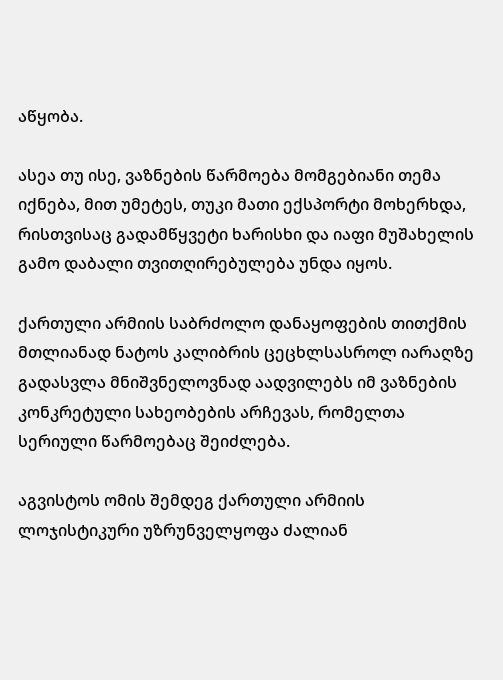აწყობა.

ასეა თუ ისე, ვაზნების წარმოება მომგებიანი თემა იქნება, მით უმეტეს, თუკი მათი ექსპორტი მოხერხდა, რისთვისაც გადამწყვეტი ხარისხი და იაფი მუშახელის გამო დაბალი თვითღირებულება უნდა იყოს.

ქართული არმიის საბრძოლო დანაყოფების თითქმის მთლიანად ნატოს კალიბრის ცეცხლსასროლ იარაღზე გადასვლა მნიშვნელოვნად აადვილებს იმ ვაზნების კონკრეტული სახეობების არჩევას, რომელთა სერიული წარმოებაც შეიძლება.

აგვისტოს ომის შემდეგ ქართული არმიის ლოჯისტიკური უზრუნველყოფა ძალიან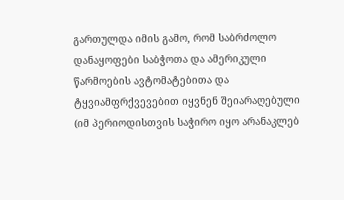გართულდა იმის გამო, რომ საბრძოლო დანაყოფები საბჭოთა და ამერიკული წარმოების ავტომატებითა და ტყვიამფრქვევებით იყვნენ შეიარაღებული (იმ პერიოდისთვის საჭირო იყო არანაკლებ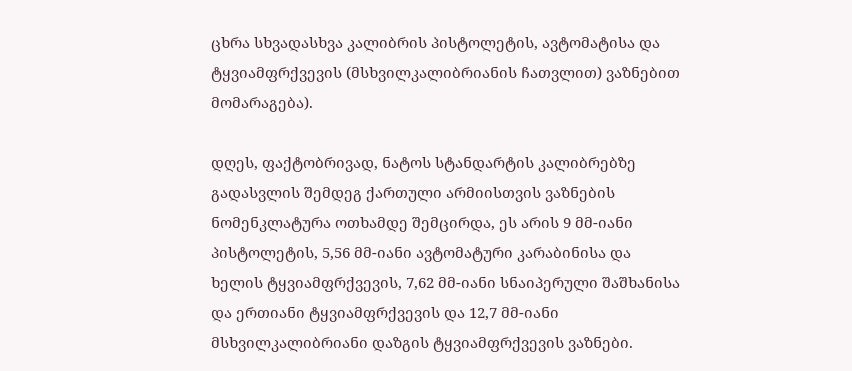ცხრა სხვადასხვა კალიბრის პისტოლეტის, ავტომატისა და ტყვიამფრქვევის (მსხვილკალიბრიანის ჩათვლით) ვაზნებით მომარაგება).

დღეს, ფაქტობრივად, ნატოს სტანდარტის კალიბრებზე გადასვლის შემდეგ ქართული არმიისთვის ვაზნების ნომენკლატურა ოთხამდე შემცირდა, ეს არის 9 მმ-იანი პისტოლეტის, 5,56 მმ-იანი ავტომატური კარაბინისა და ხელის ტყვიამფრქვევის, 7,62 მმ-იანი სნაიპერული შაშხანისა და ერთიანი ტყვიამფრქვევის და 12,7 მმ-იანი მსხვილკალიბრიანი დაზგის ტყვიამფრქვევის ვაზნები.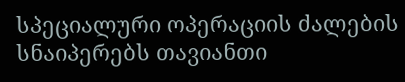სპეციალური ოპერაციის ძალების სნაიპერებს თავიანთი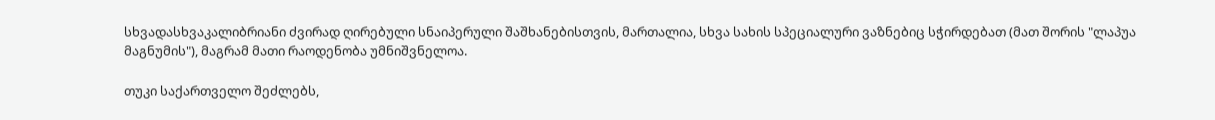სხვადასხვაკალიბრიანი ძვირად ღირებული სნაიპერული შაშხანებისთვის, მართალია, სხვა სახის სპეციალური ვაზნებიც სჭირდებათ (მათ შორის "ლაპუა მაგნუმის"), მაგრამ მათი რაოდენობა უმნიშვნელოა.

თუკი საქართველო შეძლებს,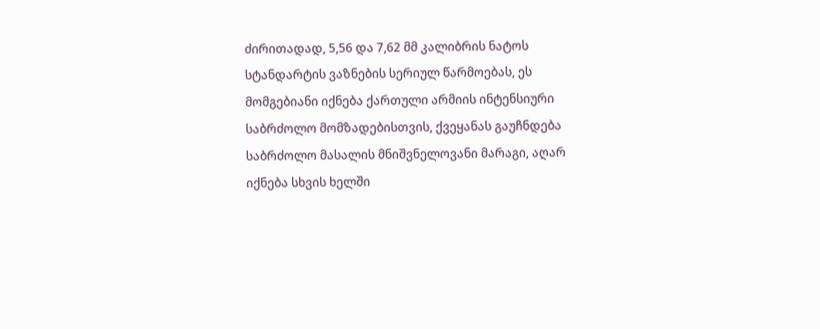ძირითადად, 5,56 და 7,62 მმ კალიბრის ნატოს სტანდარტის ვაზნების სერიულ წარმოებას, ეს მომგებიანი იქნება ქართული არმიის ინტენსიური საბრძოლო მომზადებისთვის, ქვეყანას გაუჩნდება საბრძოლო მასალის მნიშვნელოვანი მარაგი, აღარ იქნება სხვის ხელში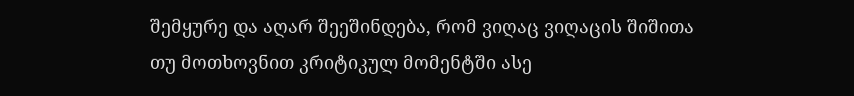შემყურე და აღარ შეეშინდება, რომ ვიღაც ვიღაცის შიშითა თუ მოთხოვნით კრიტიკულ მომენტში ასე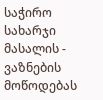საჭირო სახარჯი მასალის - ვაზნების მოწოდებას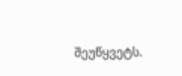შეუწყვეტს.